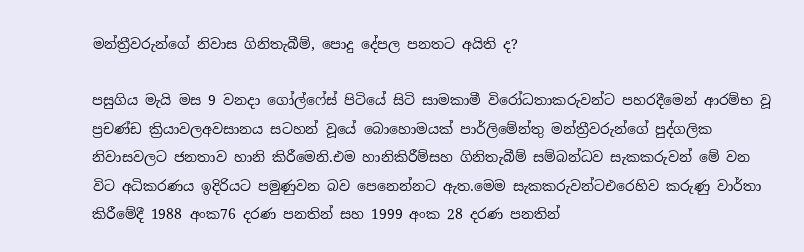මන්ත්‍රීවරුන්ගේ නිවාස ගිනිතැබීම්, පොදු දේපල පනතට අයිති ද?

පසුගිය මැයි මස 9 වනදා ගෝල්ෆේස් පිටියේ සිටි සාමකාමී විරෝධතාකරුවන්ට පහරදීමෙන් ආරම්භ වූ ප්‍රචණ්ඩ ක්‍රියාවලඅවසානය සටහන් වූයේ බොහොමයක් පාර්ලිමේන්තු මන්ත්‍රීවරුන්ගේ පුද්ගලික නිවාසවලට ජනතාව හානි කිරීමෙනි.එම හානිකිරීම්සහ ගිනිතැබීම් සම්බන්ධව සැකකරුවන් මේ වන විට අධිකරණය ඉදිරියට පමුණුවන බව පෙනෙන්නට ඇත.මෙම සැකකරුවන්ටඑරෙහිව කරුණු වාර්තා කිරීමේදී 1988 අංක76 දරණ පනතින් සහ 1999 අංක 28 දරණ පනතින්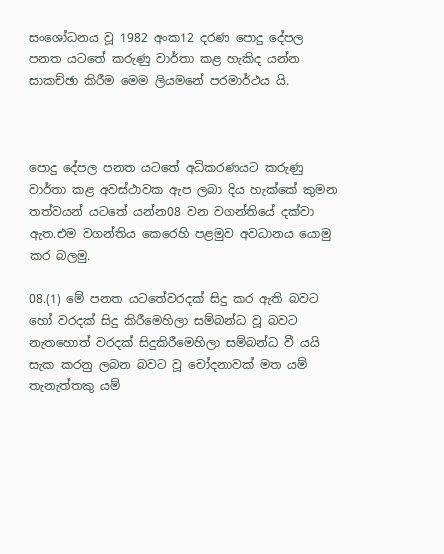සංශෝධනය වූ 1982 අංක12 දරණ පොදු දේපල පනත යටතේ කරුණු වාර්තා කළ හැකිද යන්න සාකච්ඡා කිරීම මෙම ලියමනේ පරමාර්ථය යි.



පොදු දේපල පනත යටතේ අධිකරණයට කරුණු වාර්තා කළ අවස්ථාවක ඇප ලබා දිය හැක්කේ කුමන තත්වයන් යටතේ යන්න08 වන වගන්තියේ දක්වා ඇත.එම වගන්තිය කෙරෙහි පළමුව අවධානය යොමු කර බලමු.

08.(1) මේ පනත යටතේවරදක් සිදු කර ඇති බවට හෝ වරදක් සිදු කිරීමෙහිලා සම්බන්ධ වූ බවට නැතහොත් වරදක් සිදුකිරීමෙහිලා සම්බන්ධ වී යයි සැක කරනු ලබන බවට වූ චෝදනාවක් මත යම් තැනැත්තකු යම්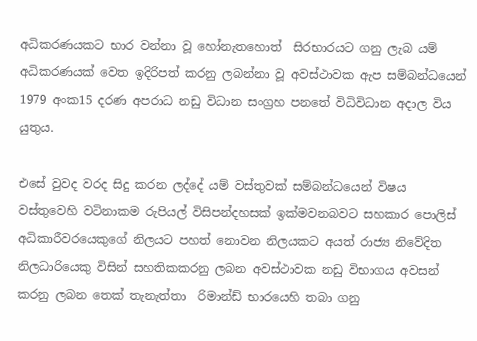අධිකරණයකට භාර වන්නා වූ හෝනැතහොත්  සිරභාරයට ගනු ලැබ යම් අධිකරණයක් වෙත ඉදිරිපත් කරනු ලබන්නා වූ අවස්ථාවක ඇප සම්බන්ධයෙන් 1979 අංක15 දරණ අපරාධ නඩු විධාන සංග්‍රහ පනතේ විධිවිධාන අදාල විය යුතුය.

එසේ වුවද වරද සිදු කරන ලද්දේ යම් වස්තුවක් සම්බන්ධයෙන් විෂය වස්තුවෙහි වටිනාකම රුපියල් විසිපන්දහසක් ඉක්මවනබවට සහකාර පොලිස් අධිකාරීවරයෙකුගේ නිලයට පහත් නොවන නිලයකට අයත් රාජ්‍ය නිවේදිත නිලධාරියෙකු විසින් සහතිකකරනු ලබන අවස්ථාවක නඩු විභාගය අවසන් කරනු ලබන තෙක් තැනැත්තා  රිමාන්ඩ් භාරයෙහි තබා ගනු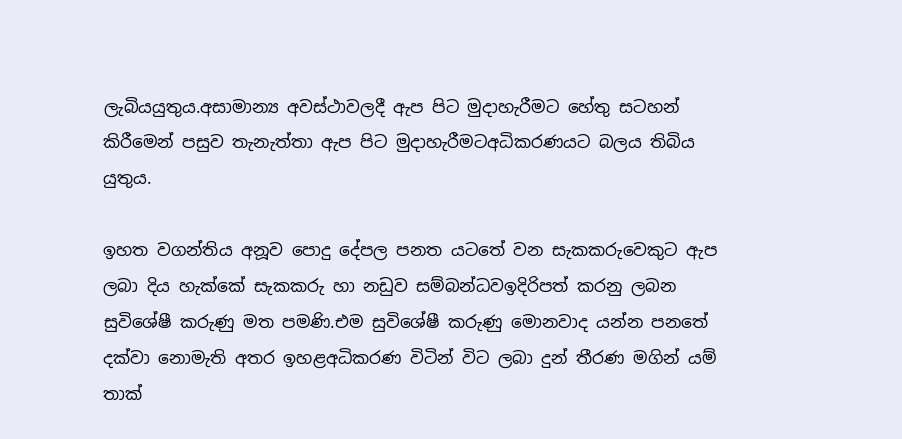ලැබියයුතුය.අසාමාන්‍ය අවස්ථාවලදී ඇප පිට මුදාහැරීමට හේතු සටහන්  කිරීමෙන් පසුව තැනැත්තා ඇප පිට මුදාහැරීමටඅධිකරණයට බලය තිබිය යුතුය.

ඉහත වගන්තිය අනූව පොදු දේපල පනත යටතේ වන සැකකරුවෙකුට ඇප ලබා දිය හැක්කේ සැකකරු හා නඩුව සම්බන්ධවඉදිරිපත් කරනු ලබන සුවිශේෂී කරුණු මත පමණි.එම සුවිශේෂී කරුණු මොනවාද යන්න පනතේ දක්වා නොමැති අතර ඉහළඅධිකරණ විටින් විට ලබා දුන් තීරණ මගින් යම් තාක්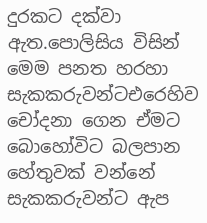දුරකට දක්වා ඇත.පොලිසිය විසින් මෙම පනත හරහා සැකකරුවන්ටඑරෙහිව චෝදනා ගෙන ඒමට බොහෝවිට බලපාන හේතුවක් වන්නේ සැකකරුවන්ට ඇප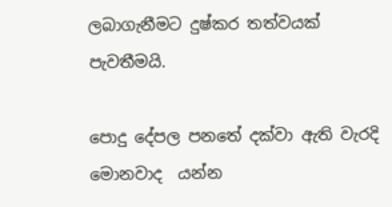ලබාගැනීමට දුෂ්කර තත්වයක් පැවතීමයි.

පොදු දේපල පනතේ දක්වා ඇති වැරදි මොනවාද  යන්න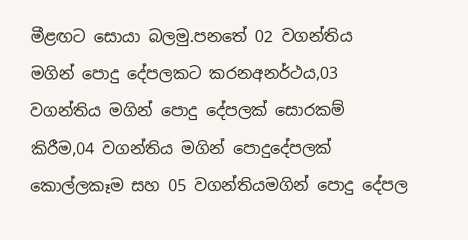මීළඟට සොයා බලමු.පනතේ 02 වගන්තිය  මගින් පොදු දේපලකට කරනඅනර්ථය,03 වගන්තිය මගින් පොදු දේපලක් සොරකම් කිරීම,04 වගන්තිය මගින් පොදුදේපලක් කොල්ලකෑම සහ 05 වගන්තියමගින් පොදු දේපල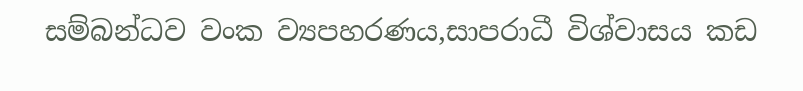සම්බන්ධව වංක ව්‍යපහරණය,සාපරාධී විශ්වාසය කඩ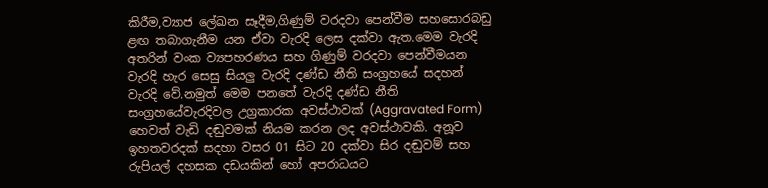කිරීම,ව්‍යාජ ලේඛන සෑදීම,ගිණුම් වරදවා පෙන්වීම සහසොරබඩු ළඟ තබාගැනීම යන ඒවා වැරදි ලෙස දක්වා ඇත.මෙම වැරදි අතරින් වංක ව්‍යපහරණය සහ ගිණුම් වරදවා පෙන්වීමයන වැරදි හැර සෙසු සියලු වැරදි දණ්ඩ නීති සංග්‍රහයේ සදහන් වැරදි වේ.නමුත් මෙම පනතේ වැරදි දණ්ඩ නීති සංග්‍රහයේවැරදිවල උග්‍රකාරක අවස්ථාවක් (Aggravated Form) හෙවත් වැඩි දඬුවමක් නියම කරන ලද අවස්ථාවකි. අනූව ඉහතවරදක් සදහා වසර 01 සිට 20 දක්වා සිර දඬුවම් සහ රුපියල් දහසක දඩයකින් හෝ අපරාධයට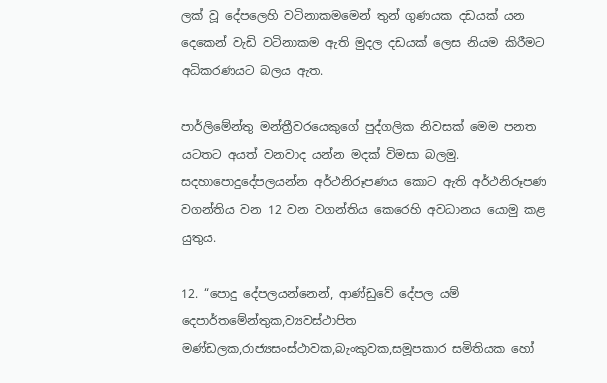ලක් වූ දේපලෙහි වටිනාකමමෙන් තුන් ගුණයක දඩයක් යන දෙකෙන් වැඩි වටිනාකම ඇති මුදල දඩයක් ලෙස නියම කිරීමට අධිකරණයට බලය ඇත.

පාර්ලිමේන්තු මන්ත්‍රීවරයෙකුගේ පුද්ගලික නිවසක් මෙම පනත යටතට අයත් වනවාද යන්න මදක් විමසා බලමු. සදහාපොදුදේපලයන්න අර්ථනිරූපණය කොට ඇති අර්ථනිරූපණ වගන්තිය වන 12 වන වගන්තිය කෙරෙහි අවධානය යොමු කළ යුතුය.

12. “පොදු දේපලයන්නෙන්, ආණ්ඩුවේ දේපල යම් දෙපාර්තමේන්තුක,ව්‍යවස්ථාපිත මණ්ඩලක,රාජ්‍යසංස්ථාවක,බැංකුවක,සමූපකාර සමිතියක හෝ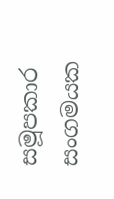සමූපකාර සංගමයක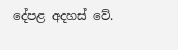දේපළ අදහස් වේ.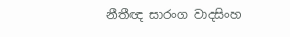නීතීඥ සාරංග වාදසිංහ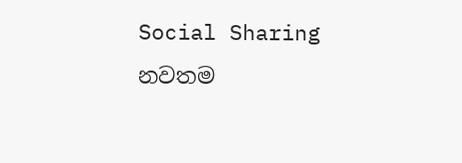Social Sharing
නවතම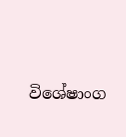විශේෂාංග